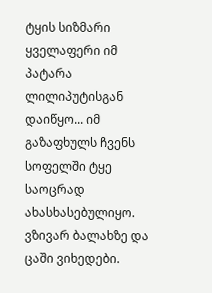ტყის სიზმარი
ყველაფერი იმ პატარა ლილიპუტისგან დაიწყო... იმ გაზაფხულს ჩვენს სოფელში ტყე საოცრად ახასხასებულიყო. ვზივარ ბალახზე და ცაში ვიხედები.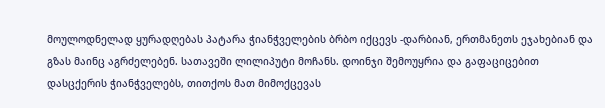მოულოდნელად ყურადღებას პატარა ჭიანჭველების ბრბო იქცევს -დარბიან, ერთმანეთს ეჯახებიან და გზას მაინც აგრძელებენ. სათავეში ლილიპუტი მოჩანს. დოინჯი შემოუყრია და გაფაციცებით დასცქერის ჭიანჭველებს, თითქოს მათ მიმოქცევას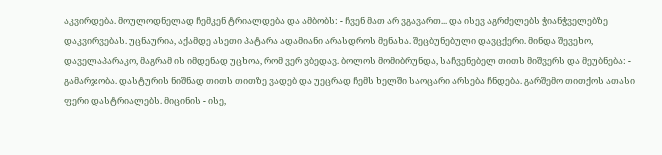აკვირდება. მოულოდნელად ჩემკენ ტრიალდება და ამბობს: - ჩვენ მათ არ ვგავართ... და ისევ აგრძელებს ჭიანჭველებზე დაკვირვებას. უცნაურია, აქამდე ასეთი პატარა ადამიანი არასდროს მენახა. შეცბუნებული დავცქერი. მინდა შევეხო, დაველაპარაკო, მაგრამ ის იმდენად უცხოა, რომ ვერ ვბედავ. ბოლოს მომიბრუნდა, საჩვენებელ თითს მიშვერს და მეუბნება: - გამარჯობა. დასტურის ნიშნად თითს თითზე ვადებ და უეცრად ჩემს ხელში საოცარი არსება ჩნდება. გარშემო თითქოს ათასი ფერი დასტრიალებს. მიცინის - ისე,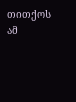თითქოს ამ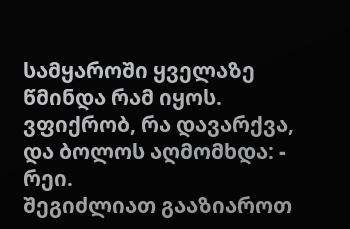სამყაროში ყველაზე წმინდა რამ იყოს. ვფიქრობ, რა დავარქვა, და ბოლოს აღმომხდა: - რეი.
შეგიძლიათ გააზიაროთ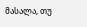მასალა, თუ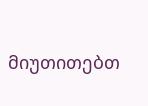მიუთითებთ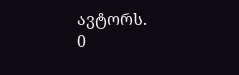ავტორს.
0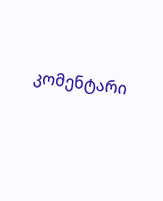კომენტარი